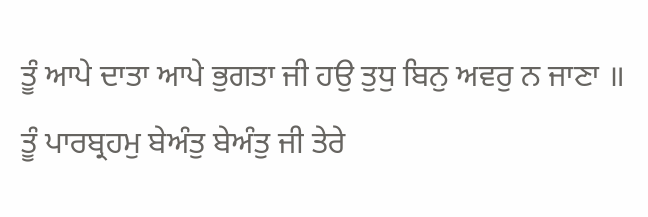ਤੂੰ ਆਪੇ ਦਾਤਾ ਆਪੇ ਭੁਗਤਾ ਜੀ ਹਉ ਤੁਧੁ ਬਿਨੁ ਅਵਰੁ ਨ ਜਾਣਾ ॥
ਤੂੰ ਪਾਰਬ੍ਰਹਮੁ ਬੇਅੰਤੁ ਬੇਅੰਤੁ ਜੀ ਤੇਰੇ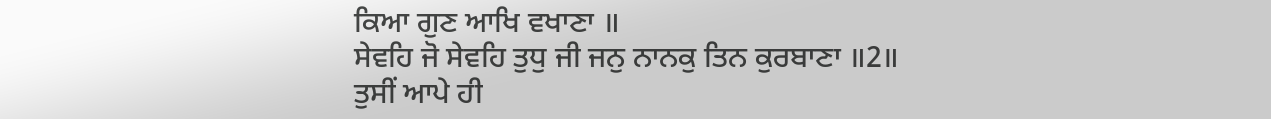ਕਿਆ ਗੁਣ ਆਖਿ ਵਖਾਣਾ ॥
ਸੇਵਹਿ ਜੋ ਸੇਵਹਿ ਤੁਧੁ ਜੀ ਜਨੁ ਨਾਨਕੁ ਤਿਨ ਕੁਰਬਾਣਾ ॥2॥
ਤੁਸੀਂ ਆਪੇ ਹੀ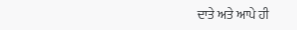ਦਾਤੇ ਅਤੇ ਆਪੇ ਹੀ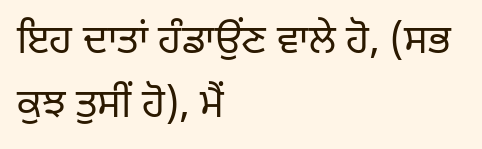ਇਹ ਦਾਤਾਂ ਹੰਡਾਉਂਣ ਵਾਲੇ ਹੋ, (ਸਭ ਕੁਝ ਤੁਸੀਂ ਹੋ), ਮੈਂ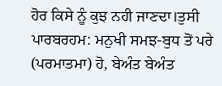ਹੋਰ ਕਿਸੇ ਨੂੰ ਕੁਝ ਨਹੀ ਜਾਣਦਾ।ਤੁਸੀ ਪਾਰਬਰਹਮ: ਮਨੁਖੀ ਸਮਝ-ਬੁਧ ਤੋਂ ਪਰੇ (ਪਰਮਾਤਮਾ) ਹੋ, ਬੇਅੰਤ ਬੇਅੰਤ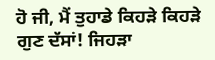ਹੋ ਜੀ, ਮੈਂ ਤੁਹਾਡੇ ਕਿਹੜੇ ਕਿਹੜੇ ਗੁਣ ਦੱਸਾਂ! ਜਿਹੜਾ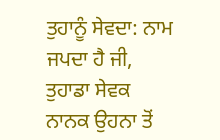ਤੁਹਾਨੂੰ ਸੇਵਦਾ: ਨਾਮ ਜਪਦਾ ਹੈ ਜੀ, ਤੁਹਾਡਾ ਸੇਵਕ ਨਾਨਕ ਉਹਨਾ ਤੋਂ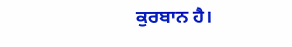ਕੁਰਬਾਨ ਹੈ।